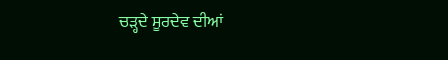ਚੜ੍ਹਦੇ ਸੂਰਦੇਵ ਦੀਆਂ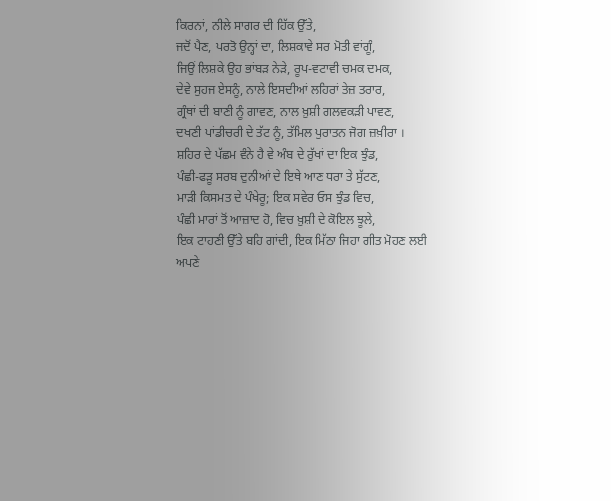ਕਿਰਨਾਂ, ਨੀਲੇ ਸਾਗਰ ਦੀ ਹਿੱਕ ਉੱਤੇ,
ਜਦੋਂ ਪੈਣ, ਪਰਤੋ ਉਨ੍ਹਾਂ ਦਾ, ਲਿਸ਼ਕਾਵੇ ਸਰ ਮੋਤੀ ਵਾਂਗੂੰ,
ਜਿਉਂ ਲਿਸ਼ਕੇ ਉਹ ਭਾਂਬੜ ਨੇੜੇ, ਰੂਪ-ਵਟਾਵੀ ਚਮਕ ਦਮਕ,
ਦੇਵੇ ਸੁਹਜ ਏਸਨੂੰ, ਨਾਲੇ ਇਸਦੀਆਂ ਲਹਿਰਾਂ ਤੇਜ਼ ਤਰਾਰ,
ਗ੍ਰੰਥਾਂ ਦੀ ਬਾਣੀ ਨੂੰ ਗਾਵਣ, ਨਾਲ ਖ਼ੁਸ਼ੀ ਗਲਵਕੜੀ ਪਾਵਣ,
ਦਖਣੀ ਪਾਂਡੀਚਰੀ ਦੇ ਤੱਟ ਨੂੰ, ਤੱਮਿਲ ਪੁਰਾਤਨ ਜੋਗ ਜ਼ਖ਼ੀਰਾ ।
ਸ਼ਹਿਰ ਦੇ ਪੱਛਮ ਵੰਨੇ ਹੈ ਵੇ ਅੰਬ ਦੇ ਰੁੱਖਾਂ ਦਾ ਇਕ ਝੁੰਡ,
ਪੰਛੀ-ਫੜੂ ਸਰਬ ਦੁਨੀਆਂ ਦੇ ਇਥੇ ਆਣ ਧਰਾ ਤੇ ਸੁੱਟਣ,
ਮਾੜੀ ਕਿਸਮਤ ਦੇ ਪੰਖੇਰੂ; ਇਕ ਸਵੇਰ ਓਸ ਝੁੰਡ ਵਿਚ,
ਪੰਛੀ ਮਾਰਾਂ ਤੋਂ ਆਜ਼ਾਦ ਹੋ, ਵਿਚ ਖ਼ੁਸ਼ੀ ਦੇ ਕੋਇਲ ਝੂਲੇ,
ਇਕ ਟਾਹਣੀ ਉੱਤੇ ਬਹਿ ਗਾਂਦੀ, ਇਕ ਮਿੱਠਾ ਜਿਹਾ ਗੀਤ ਮੋਹਣ ਲਈ
ਅਪਣੇ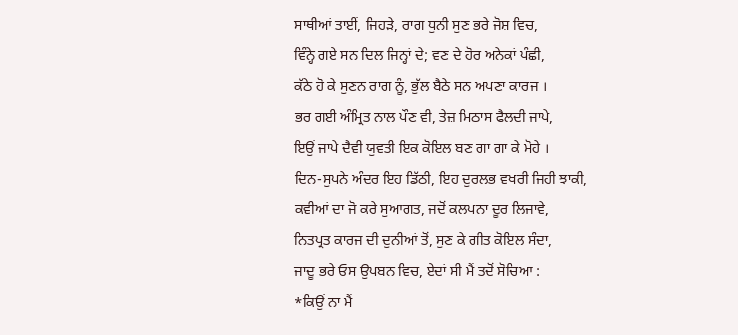ਸਾਥੀਆਂ ਤਾਈਂ, ਜਿਹੜੇ, ਰਾਗ ਧੁਨੀ ਸੁਣ ਭਰੇ ਜੋਸ਼ ਵਿਚ,
ਵਿੰਨ੍ਹੇ ਗਏ ਸਨ ਦਿਲ ਜਿਨ੍ਹਾਂ ਦੇ; ਵਣ ਦੇ ਹੋਰ ਅਨੇਕਾਂ ਪੰਛੀ,
ਕੱਠੇ ਹੋ ਕੇ ਸੁਣਨ ਰਾਗ ਨੂੰ, ਭੁੱਲ ਬੈਠੇ ਸਨ ਅਪਣਾ ਕਾਰਜ ।
ਭਰ ਗਈ ਅੰਮ੍ਰਿਤ ਨਾਲ ਪੌਣ ਵੀ, ਤੇਜ਼ ਮਿਠਾਸ ਫੈਲਦੀ ਜਾਪੇ,
ਇਉਂ ਜਾਪੇ ਦੈਵੀ ਯੁਵਤੀ ਇਕ ਕੋਇਲ ਬਣ ਗਾ ਗਾ ਕੇ ਮੋਹੇ ।
ਦਿਨ-ਸੁਪਨੇ ਅੰਦਰ ਇਹ ਡਿੱਠੀ, ਇਹ ਦੁਰਲਭ ਵਖਰੀ ਜਿਹੀ ਝਾਕੀ,
ਕਵੀਆਂ ਦਾ ਜੋ ਕਰੇ ਸੁਆਗਤ, ਜਦੋਂ ਕਲਪਨਾ ਦੂਰ ਲਿਜਾਵੇ,
ਨਿਤਪ੍ਰਤ ਕਾਰਜ ਦੀ ਦੁਨੀਆਂ ਤੋਂ, ਸੁਣ ਕੇ ਗੀਤ ਕੋਇਲ ਸੰਦਾ,
ਜਾਦੂ ਭਰੇ ਓਸ ਉਪਬਨ ਵਿਚ, ਏਦਾਂ ਸੀ ਮੈਂ ਤਦੋਂ ਸੋਚਿਆ :
*ਕਿਉਂ ਨਾ ਮੈਂ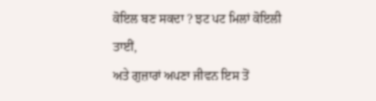ਕੋਇਲ ਬਣ ਸਕਦਾ ? ਝਟ ਪਟ ਮਿਲਾਂ ਕੋਇਲੀ ਤਾਈਂ,
ਅਤੇ ਗੁਜ਼ਾਰਾਂ ਅਪਣਾ ਜੀਵਨ ਇਸ ਤੋਂ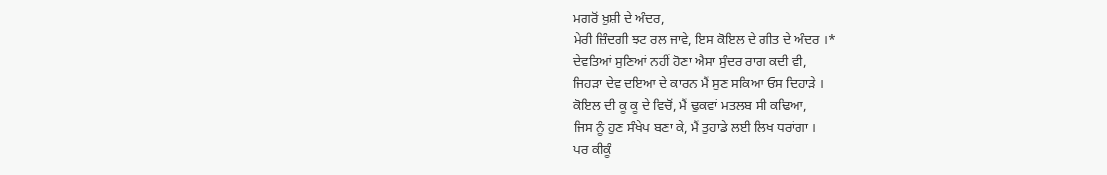ਮਗਰੋਂ ਖ਼ੁਸ਼ੀ ਦੇ ਅੰਦਰ,
ਮੇਰੀ ਜ਼ਿੰਦਗੀ ਝਟ ਰਲ ਜਾਵੇ, ਇਸ ਕੋਇਲ ਦੇ ਗੀਤ ਦੇ ਅੰਦਰ ।*
ਦੇਵਤਿਆਂ ਸੁਣਿਆਂ ਨਹੀਂ ਹੋਣਾ ਐਸਾ ਸੁੰਦਰ ਰਾਗ ਕਦੀ ਵੀ,
ਜਿਹੜਾ ਦੇਵ ਦਇਆ ਦੇ ਕਾਰਨ ਮੈਂ ਸੁਣ ਸਕਿਆ ਓਸ ਦਿਹਾੜੇ ।
ਕੋਇਲ ਦੀ ਕੂ ਕੂ ਦੇ ਵਿਚੋਂ, ਮੈਂ ਢੁਕਵਾਂ ਮਤਲਬ ਸੀ ਕਢਿਆ,
ਜਿਸ ਨੂੰ ਹੁਣ ਸੰਖੇਪ ਬਣਾ ਕੇ, ਮੈਂ ਤੁਹਾਡੇ ਲਈ ਲਿਖ ਧਰਾਂਗਾ ।
ਪਰ ਕੀਕੂੰ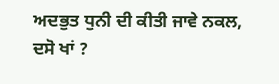ਅਦਭੁਤ ਧੁਨੀ ਦੀ ਕੀਤੀ ਜਾਵੇ ਨਕਲ, ਦਸੋ ਖਾਂ ?